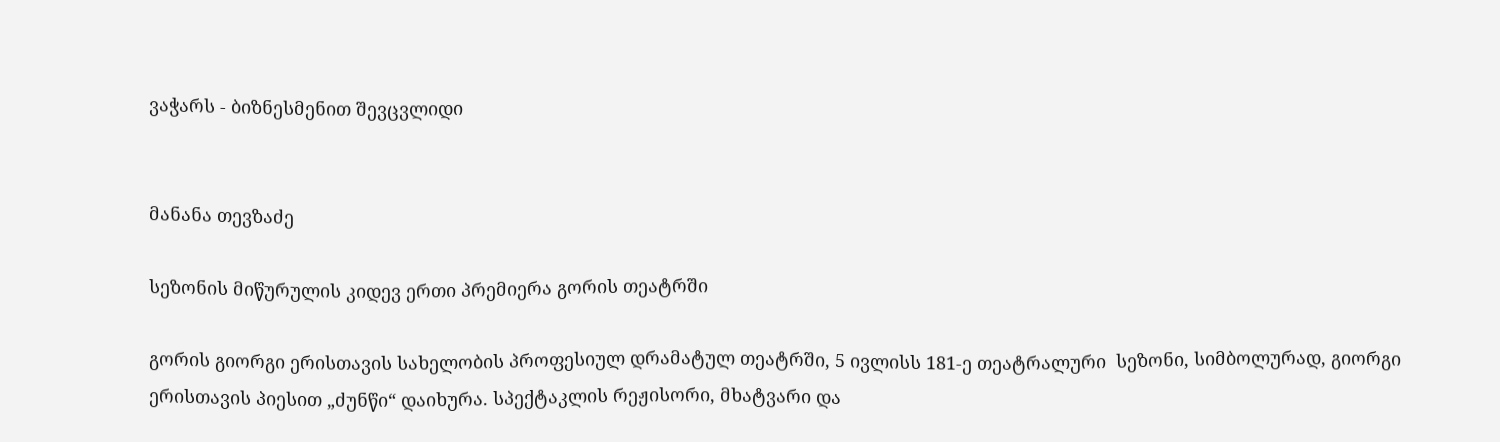ვაჭარს - ბიზნესმენით შევცვლიდი


მანანა თევზაძე

სეზონის მიწურულის კიდევ ერთი პრემიერა გორის თეატრში

გორის გიორგი ერისთავის სახელობის პროფესიულ დრამატულ თეატრში, 5 ივლისს 181-ე თეატრალური  სეზონი, სიმბოლურად, გიორგი ერისთავის პიესით „ძუნწი“ დაიხურა. სპექტაკლის რეჟისორი, მხატვარი და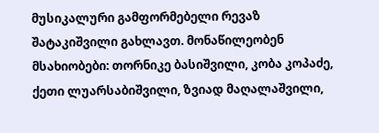მუსიკალური გამფორმებელი რევაზ შატაკიშვილი გახლავთ. მონაწილეობენ მსახიობები: თორნიკე ბასიშვილი, კობა კოპაძე, ქეთი ლუარსაბიშვილი, ზვიად მაღალაშვილი,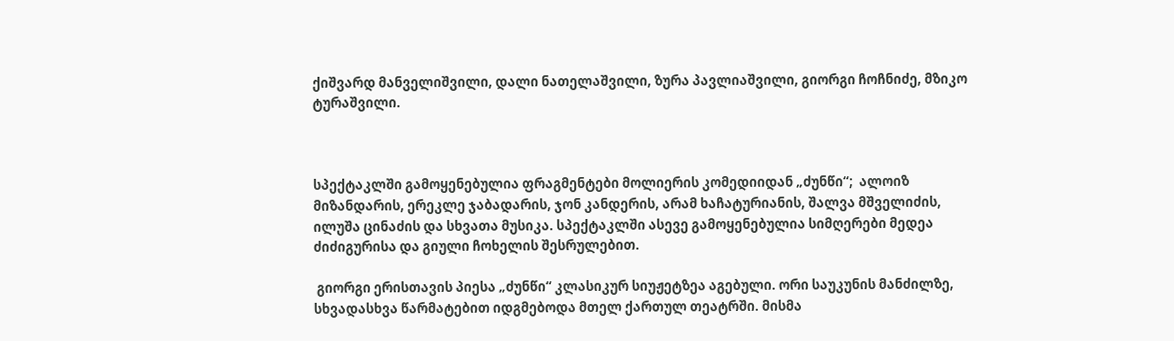ქიშვარდ მანველიშვილი, დალი ნათელაშვილი, ზურა პავლიაშვილი, გიორგი ჩოჩნიძე, მზიკო ტურაშვილი.



სპექტაკლში გამოყენებულია ფრაგმენტები მოლიერის კომედიიდან „ძუნწი“;  ალოიზ მიზანდარის, ერეკლე ჯაბადარის, ჯონ კანდერის, არამ ხაჩატურიანის, შალვა მშველიძის, ილუშა ცინაძის და სხვათა მუსიკა. სპექტაკლში ასევე გამოყენებულია სიმღერები მედეა ძიძიგურისა და გიული ჩოხელის შესრულებით.

 გიორგი ერისთავის პიესა „ძუნწი“ კლასიკურ სიუჟეტზეა აგებული. ორი საუკუნის მანძილზე, სხვადასხვა წარმატებით იდგმებოდა მთელ ქართულ თეატრში. მისმა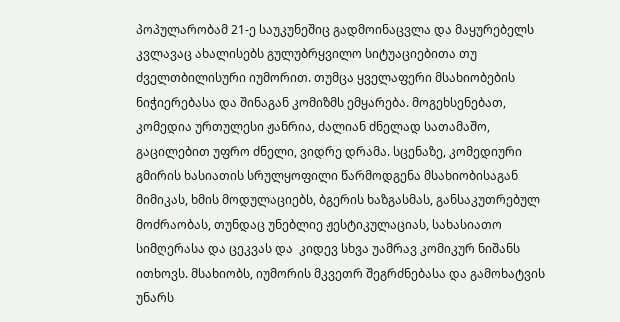პოპულარობამ 21-ე საუკუნეშიც გადმოინაცვლა და მაყურებელს კვლავაც ახალისებს გულუბრყვილო სიტუაციებითა თუ ძველთბილისური იუმორით. თუმცა ყველაფერი მსახიობების ნიჭიერებასა და შინაგან კომიზმს ემყარება. მოგეხსენებათ, კომედია ურთულესი ჟანრია, ძალიან ძნელად სათამაშო, გაცილებით უფრო ძნელი, ვიდრე დრამა. სცენაზე, კომედიური გმირის ხასიათის სრულყოფილი წარმოდგენა მსახიობისაგან მიმიკას, ხმის მოდულაციებს, ბგერის ხაზგასმას, განსაკუთრებულ მოძრაობას, თუნდაც უნებლიე ჟესტიკულაციას, სახასიათო სიმღერასა და ცეკვას და  კიდევ სხვა უამრავ კომიკურ ნიშანს ითხოვს. მსახიობს, იუმორის მკვეთრ შეგრძნებასა და გამოხატვის უნარს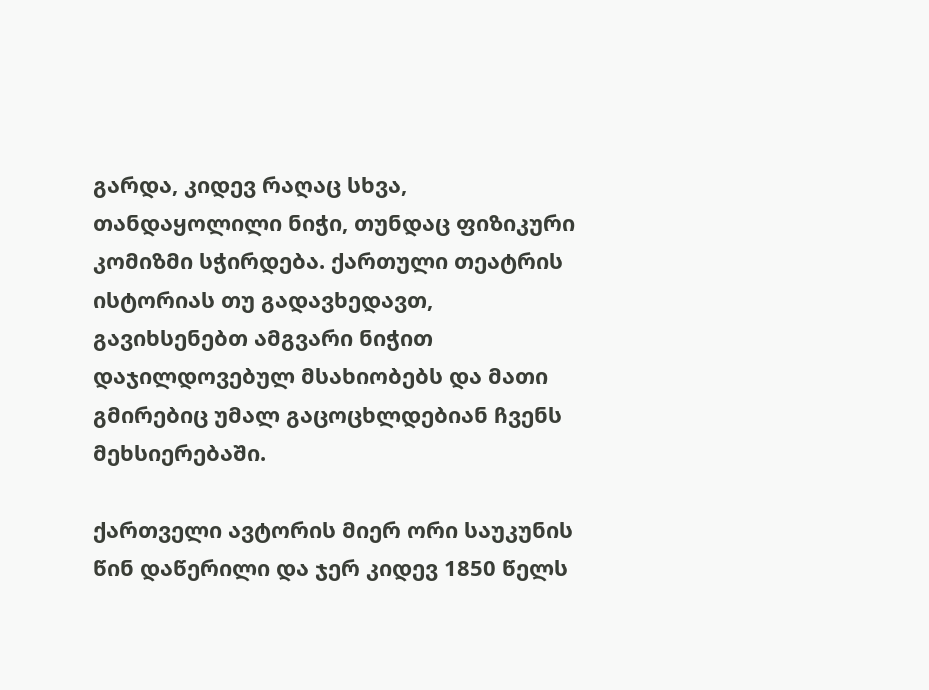გარდა, კიდევ რაღაც სხვა, თანდაყოლილი ნიჭი, თუნდაც ფიზიკური კომიზმი სჭირდება. ქართული თეატრის ისტორიას თუ გადავხედავთ, გავიხსენებთ ამგვარი ნიჭით დაჯილდოვებულ მსახიობებს და მათი გმირებიც უმალ გაცოცხლდებიან ჩვენს მეხსიერებაში.

ქართველი ავტორის მიერ ორი საუკუნის წინ დაწერილი და ჯერ კიდევ 1850 წელს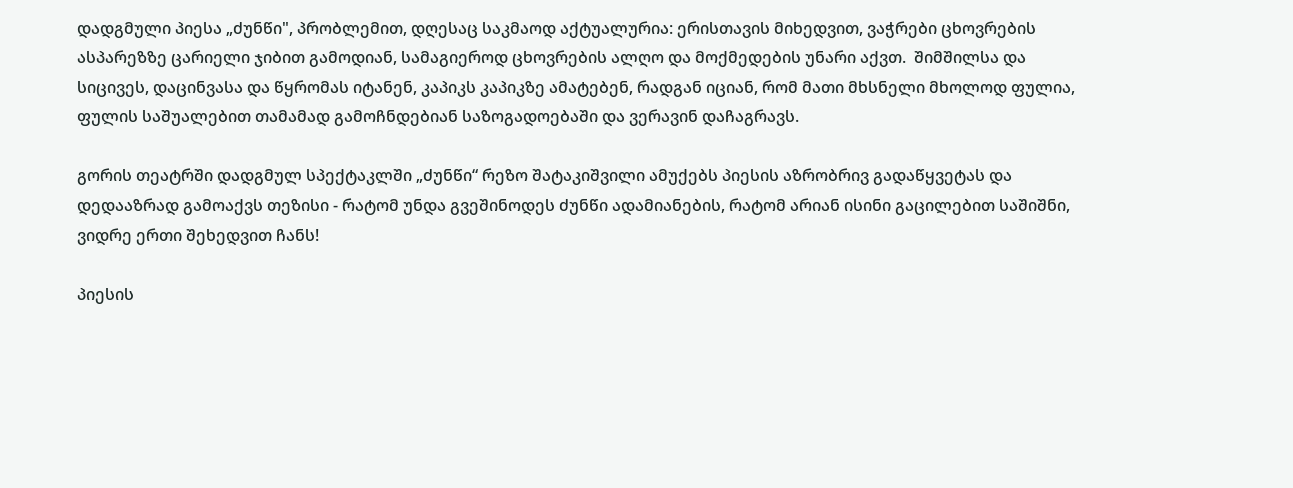დადგმული პიესა „ძუნწი", პრობლემით, დღესაც საკმაოდ აქტუალურია: ერისთავის მიხედვით, ვაჭრები ცხოვრების ასპარეზზე ცარიელი ჯიბით გამოდიან, სამაგიეროდ ცხოვრების ალღო და მოქმედების უნარი აქვთ.  შიმშილსა და სიცივეს, დაცინვასა და წყრომას იტანენ, კაპიკს კაპიკზე ამატებენ, რადგან იციან, რომ მათი მხსნელი მხოლოდ ფულია, ფულის საშუალებით თამამად გამოჩნდებიან საზოგადოებაში და ვერავინ დაჩაგრავს.

გორის თეატრში დადგმულ სპექტაკლში „ძუნწი“ რეზო შატაკიშვილი ამუქებს პიესის აზრობრივ გადაწყვეტას და დედააზრად გამოაქვს თეზისი - რატომ უნდა გვეშინოდეს ძუნწი ადამიანების, რატომ არიან ისინი გაცილებით საშიშნი, ვიდრე ერთი შეხედვით ჩანს!

პიესის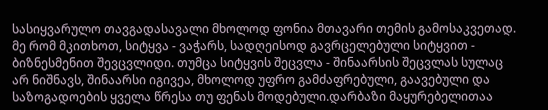სასიყვარულო თავგადასავალი მხოლოდ ფონია მთავარი თემის გამოსაკვეთად. მე რომ მკითხოთ, სიტყვა - ვაჭარს, სადღეისოდ გავრცელებული სიტყვით - ბიზნესმენით შევცვლიდი. თუმცა სიტყვის შეცვლა - შინაარსის შეცვლას სულაც არ ნიშნავს, შინაარსი იგივეა, მხოლოდ უფრო გამძაფრებული, გაავებული და საზოგადოების ყველა წრესა თუ ფენას მოდებული.დარბაზი მაყურებელითაა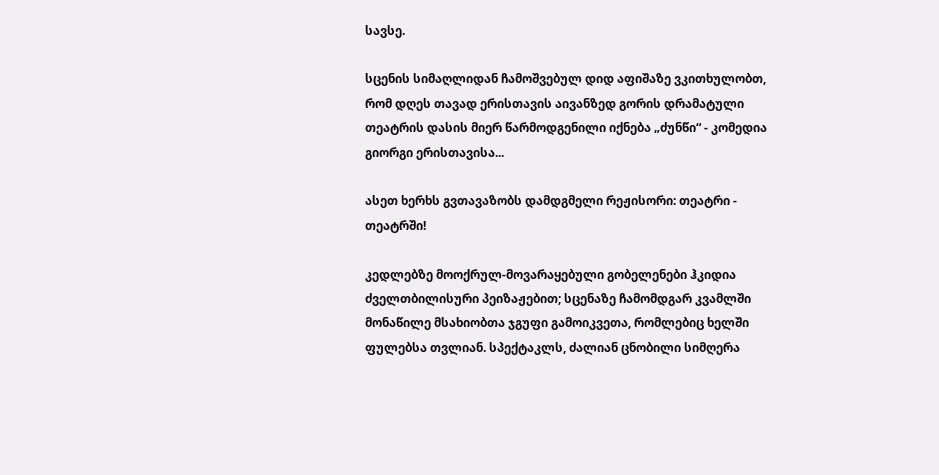სავსე.

სცენის სიმაღლიდან ჩამოშვებულ დიდ აფიშაზე ვკითხულობთ, რომ დღეს თავად ერისთავის აივანზედ გორის დრამატული თეატრის დასის მიერ წარმოდგენილი იქნება „ძუნწი“ - კომედია გიორგი ერისთავისა...

ასეთ ხერხს გვთავაზობს დამდგმელი რეჟისორი: თეატრი - თეატრში!

კედლებზე მოოქრულ-მოვარაყებული გობელენები ჰკიდია ძველთბილისური პეიზაჟებით; სცენაზე ჩამომდგარ კვამლში მონაწილე მსახიობთა ჯგუფი გამოიკვეთა, რომლებიც ხელში ფულებსა თვლიან. სპექტაკლს, ძალიან ცნობილი სიმღერა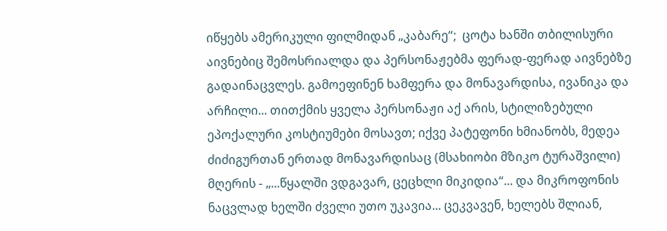იწყებს ამერიკული ფილმიდან „კაბარე“;  ცოტა ხანში თბილისური აივნებიც შემოსრიალდა და პერსონაჟებმა ფერად-ფერად აივნებზე გადაინაცვლეს. გამოეფინენ ხამფერა და მონავარდისა, ივანიკა და არჩილი... თითქმის ყველა პერსონაჟი აქ არის, სტილიზებული ეპოქალური კოსტიუმები მოსავთ; იქვე პატეფონი ხმიანობს, მედეა ძიძიგურთან ერთად მონავარდისაც (მსახიობი მზიკო ტურაშვილი) მღერის - „...წყალში ვდგავარ, ცეცხლი მიკიდია“... და მიკროფონის ნაცვლად ხელში ძველი უთო უკავია... ცეკვავენ, ხელებს შლიან,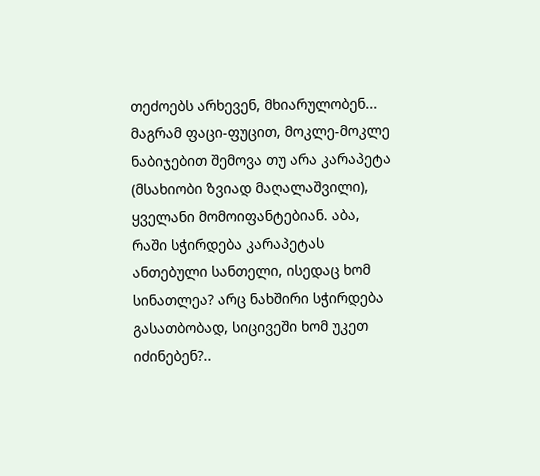თეძოებს არხევენ, მხიარულობენ... მაგრამ ფაცი-ფუცით, მოკლე-მოკლე ნაბიჯებით შემოვა თუ არა კარაპეტა (მსახიობი ზვიად მაღალაშვილი), ყველანი მომოიფანტებიან. აბა, რაში სჭირდება კარაპეტას ანთებული სანთელი, ისედაც ხომ სინათლეა? არც ნახშირი სჭირდება გასათბობად, სიცივეში ხომ უკეთ იძინებენ?..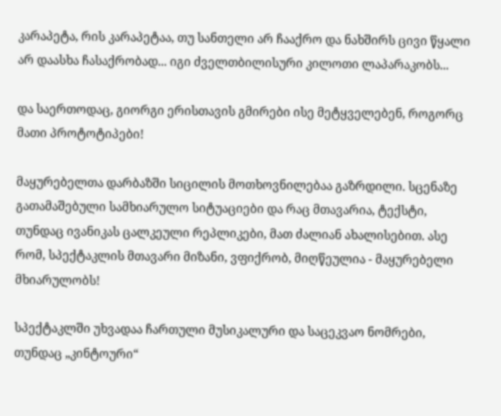კარაპეტა, რის კარაპეტაა, თუ სანთელი არ ჩააქრო და ნახშირს ცივი წყალი არ დაასხა ჩასაქრობად... იგი ძველთბილისური კილოთი ლაპარაკობს...

და საერთოდაც, გიორგი ერისთავის გმირები ისე მეტყველებენ, როგორც მათი პროტოტიპები!

მაყურებელთა დარბაზში სიცილის მოთხოვნილებაა გაზრდილი. სცენაზე გათამაშებული სამხიარულო სიტუაციები და რაც მთავარია, ტექსტი, თუნდაც ივანიკას ცალკეული რეპლიკები, მათ ძალიან ახალისებით. ასე რომ, სპექტაკლის მთავარი მიზანი, ვფიქრობ, მიღწეულია - მაყურებელი მხიარულობს!

სპექტაკლში უხვადაა ჩართული მუსიკალური და საცეკვაო ნომრები, თუნდაც „კინტოური“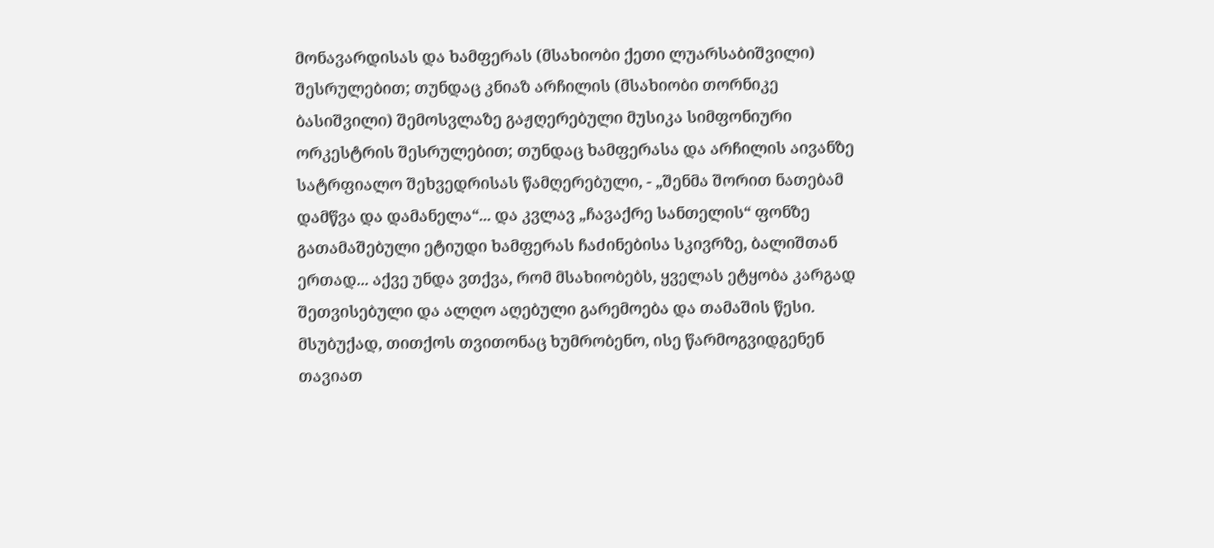მონავარდისას და ხამფერას (მსახიობი ქეთი ლუარსაბიშვილი) შესრულებით; თუნდაც კნიაზ არჩილის (მსახიობი თორნიკე ბასიშვილი) შემოსვლაზე გაჟღერებული მუსიკა სიმფონიური ორკესტრის შესრულებით; თუნდაც ხამფერასა და არჩილის აივანზე სატრფიალო შეხვედრისას წამღერებული, - „შენმა შორით ნათებამ დამწვა და დამანელა“... და კვლავ „ჩავაქრე სანთელის“ ფონზე გათამაშებული ეტიუდი ხამფერას ჩაძინებისა სკივრზე, ბალიშთან ერთად... აქვე უნდა ვთქვა, რომ მსახიობებს, ყველას ეტყობა კარგად შეთვისებული და ალღო აღებული გარემოება და თამაშის წესი. მსუბუქად, თითქოს თვითონაც ხუმრობენო, ისე წარმოგვიდგენენ თავიათ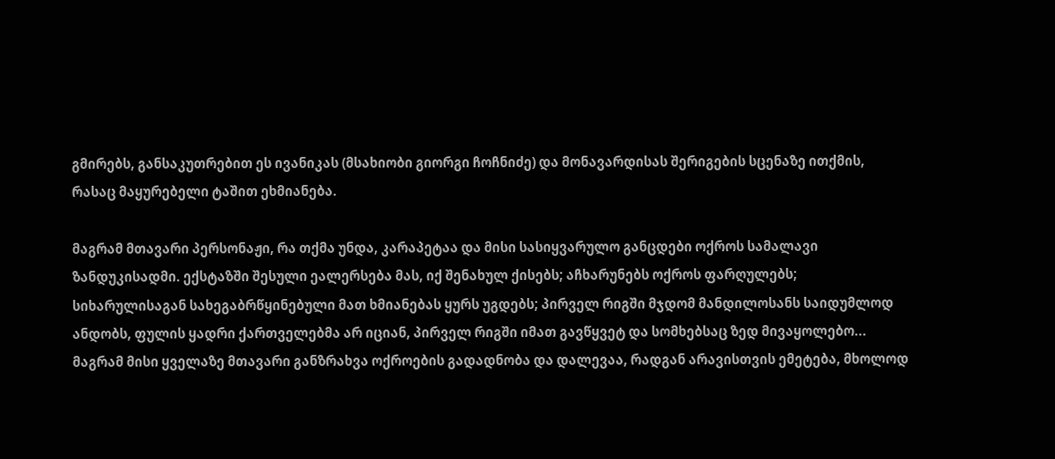გმირებს, განსაკუთრებით ეს ივანიკას (მსახიობი გიორგი ჩოჩნიძე) და მონავარდისას შერიგების სცენაზე ითქმის,  რასაც მაყურებელი ტაშით ეხმიანება.

მაგრამ მთავარი პერსონაჟი, რა თქმა უნდა, კარაპეტაა და მისი სასიყვარულო განცდები ოქროს სამალავი ზანდუკისადმი. ექსტაზში შესული ეალერსება მას, იქ შენახულ ქისებს; აჩხარუნებს ოქროს ფარღულებს; სიხარულისაგან სახეგაბრწყინებული მათ ხმიანებას ყურს უგდებს; პირველ რიგში მჯდომ მანდილოსანს საიდუმლოდ ანდობს, ფულის ყადრი ქართველებმა არ იციან, პირველ რიგში იმათ გავწყვეტ და სომხებსაც ზედ მივაყოლებო... მაგრამ მისი ყველაზე მთავარი განზრახვა ოქროების გადადნობა და დალევაა, რადგან არავისთვის ემეტება, მხოლოდ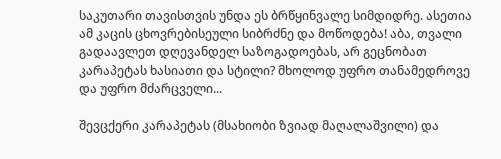საკუთარი თავისთვის უნდა ეს ბრწყინვალე სიმდიდრე. ასეთია ამ კაცის ცხოვრებისეული სიბრძნე და მოწოდება! აბა, თვალი გადაავლეთ დღევანდელ საზოგადოებას, არ გეცნობათ კარაპეტას ხასიათი და სტილი? მხოლოდ უფრო თანამედროვე და უფრო მძარცველი...

შევცქერი კარაპეტას (მსახიობი ზვიად მაღალაშვილი) და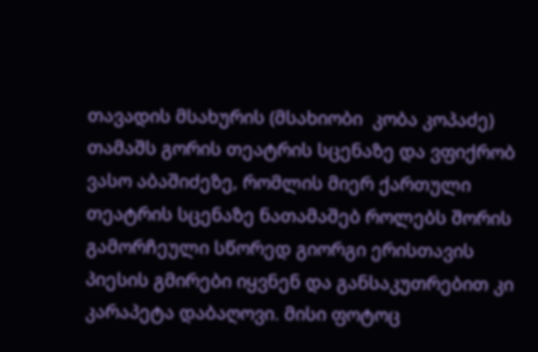თავადის მსახურის (მსახიობი  კობა კოპაძე) თამაშს გორის თეატრის სცენაზე და ვფიქრობ ვასო აბაშიძეზე, რომლის მიერ ქართული თეატრის სცენაზე ნათამაშებ როლებს შორის  გამორჩეული სწორედ გიორგი ერისთავის პიესის გმირები იყვნენ და განსაკუთრებით კი კარაპეტა დაბაღოვი. მისი ფოტოც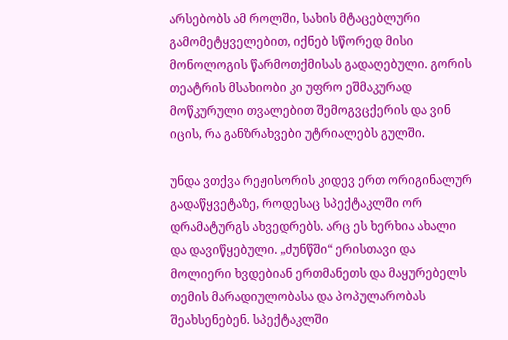არსებობს ამ როლში, სახის მტაცებლური გამომეტყველებით, იქნებ სწორედ მისი მონოლოგის წარმოთქმისას გადაღებული. გორის თეატრის მსახიობი კი უფრო ეშმაკურად მოწკურული თვალებით შემოგვცქერის და ვინ იცის, რა განზრახვები უტრიალებს გულში.

უნდა ვთქვა რეჟისორის კიდევ ერთ ორიგინალურ გადაწყვეტაზე, როდესაც სპექტაკლში ორ დრამატურგს ახვედრებს. არც ეს ხერხია ახალი და დავიწყებული. „ძუნწში“ ერისთავი და მოლიერი ხვდებიან ერთმანეთს და მაყურებელს თემის მარადიულობასა და პოპულარობას შეახსენებენ. სპექტაკლში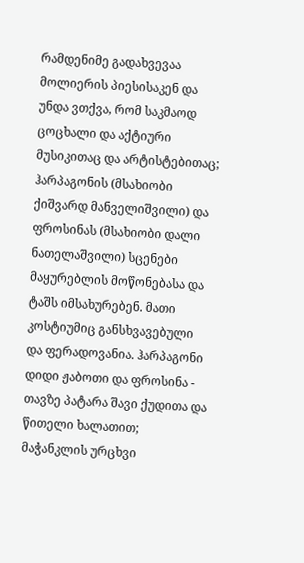რამდენიმე გადახვევაა მოლიერის პიესისაკენ და უნდა ვთქვა, რომ საკმაოდ ცოცხალი და აქტიური მუსიკითაც და არტისტებითაც; ჰარპაგონის (მსახიობი ქიშვარდ მანველიშვილი) და ფროსინას (მსახიობი დალი ნათელაშვილი) სცენები მაყურებლის მოწონებასა და ტაშს იმსახურებენ. მათი კოსტიუმიც განსხვავებული და ფერადოვანია. ჰარპაგონი დიდი ჟაბოთი და ფროსინა - თავზე პატარა შავი ქუდითა და წითელი ხალათით; მაჭანკლის ურცხვი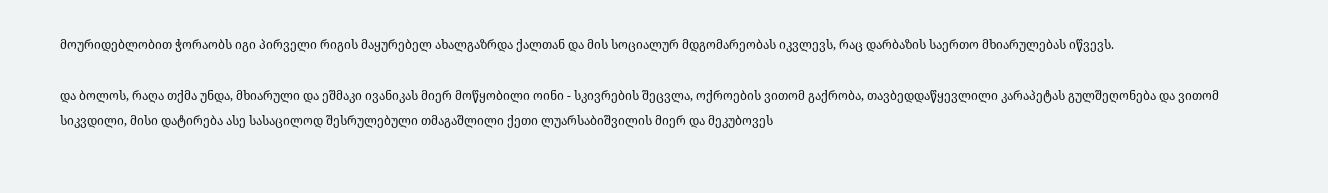მოურიდებლობით ჭორაობს იგი პირველი რიგის მაყურებელ ახალგაზრდა ქალთან და მის სოციალურ მდგომარეობას იკვლევს, რაც დარბაზის საერთო მხიარულებას იწვევს.

და ბოლოს, რაღა თქმა უნდა, მხიარული და ეშმაკი ივანიკას მიერ მოწყობილი ოინი - სკივრების შეცვლა, ოქროების ვითომ გაქრობა, თავბედდაწყევლილი კარაპეტას გულშეღონება და ვითომ სიკვდილი, მისი დატირება ასე სასაცილოდ შესრულებული თმაგაშლილი ქეთი ლუარსაბიშვილის მიერ და მეკუბოვეს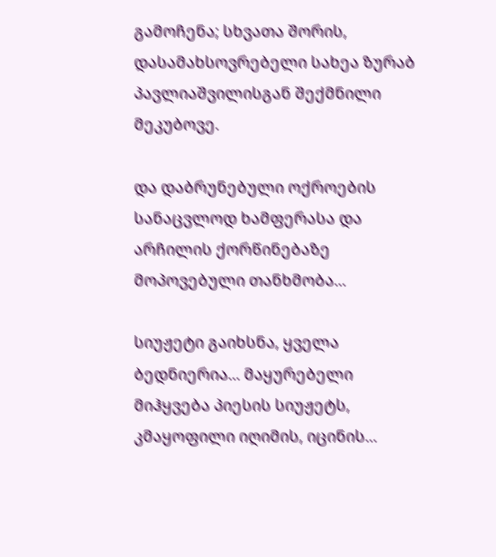გამოჩენა; სხვათა შორის, დასამახსოვრებელი სახეა ზურაბ პავლიაშვილისგან შექმნილი მეკუბოვე.

და დაბრუნებული ოქროების სანაცვლოდ ხამფერასა და არჩილის ქორწინებაზე მოპოვებული თანხმობა...

სიუჟეტი გაიხსნა, ყველა ბედნიერია... მაყურებელი მიჰყვება პიესის სიუჟეტს, კმაყოფილი იღიმის, იცინის...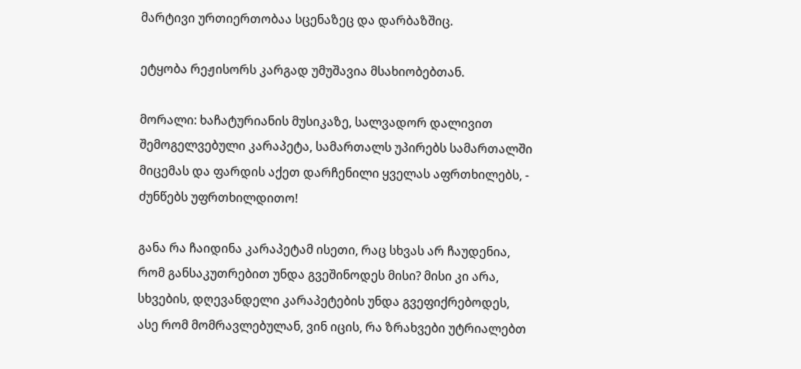მარტივი ურთიერთობაა სცენაზეც და დარბაზშიც.

ეტყობა რეჟისორს კარგად უმუშავია მსახიობებთან.

მორალი: ხაჩატურიანის მუსიკაზე, სალვადორ დალივით შემოგელვებული კარაპეტა, სამართალს უპირებს სამართალში მიცემას და ფარდის აქეთ დარჩენილი ყველას აფრთხილებს, - ძუნწებს უფრთხილდითო!

განა რა ჩაიდინა კარაპეტამ ისეთი, რაც სხვას არ ჩაუდენია, რომ განსაკუთრებით უნდა გვეშინოდეს მისი? მისი კი არა, სხვების, დღევანდელი კარაპეტების უნდა გვეფიქრებოდეს, ასე რომ მომრავლებულან, ვინ იცის, რა ზრახვები უტრიალებთ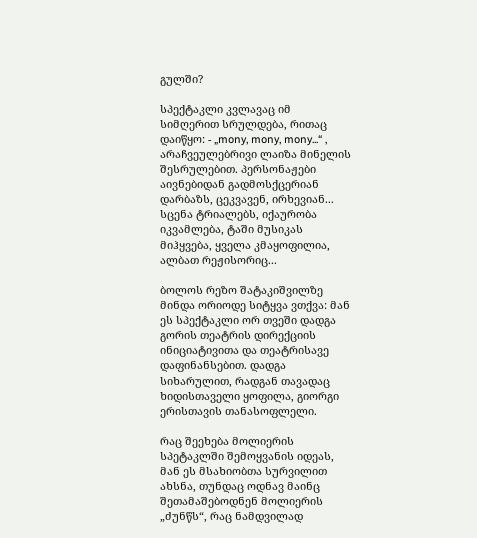გულში?

სპექტაკლი კვლავაც იმ სიმღერით სრულდება, რითაც დაიწყო: - „mony, mony, mony...“ , არაჩვეულებრივი ლაიზა მინელის შესრულებით. პერსონაჟები აივნებიდან გადმოსქცერიან დარბაზს, ცეკვავენ, ირხევიან... სცენა ტრიალებს, იქაურობა იკვამლება, ტაში მუსიკას მიჰყვება, ყველა კმაყოფილია, ალბათ რეჟისორიც...

ბოლოს რეზო შატაკიშვილზე მინდა ორიოდე სიტყვა ვთქვა: მან ეს სპექტაკლი ორ თვეში დადგა გორის თეატრის დირექციის ინიციატივითა და თეატრისავე დაფინანსებით. დადგა სიხარულით, რადგან თავადაც ხიდისთაველი ყოფილა, გიორგი ერისთავის თანასოფლელი.

რაც შეეხება მოლიერის სპეტაკლში შემოყვანის იდეას, მან ეს მსახიობთა სურვილით ახსნა, თუნდაც ოდნავ მაინც შეთამაშებოდნენ მოლიერის „ძუნწს“, რაც ნამდვილად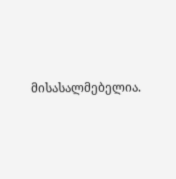მისასალმებელია.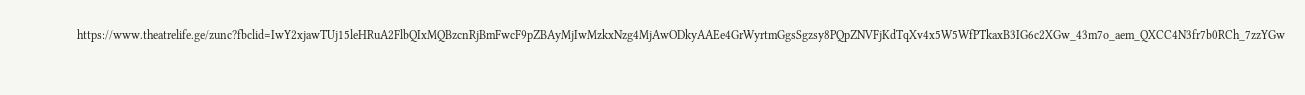https://www.theatrelife.ge/zunc?fbclid=IwY2xjawTUj15leHRuA2FlbQIxMQBzcnRjBmFwcF9pZBAyMjIwMzkxNzg4MjAwODkyAAEe4GrWyrtmGgsSgzsy8PQpZNVFjKdTqXv4x5W5WfPTkaxB3IG6c2XGw_43m7o_aem_QXCC4N3fr7b0RCh_7zzYGw